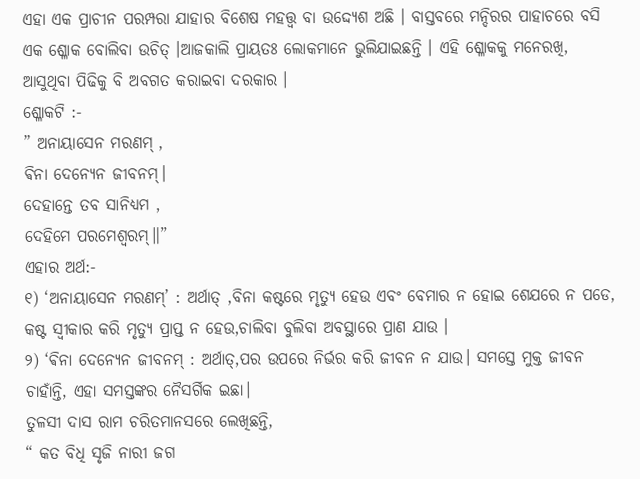ଏହା ଏକ ପ୍ରାଚୀନ ପରମ୍ପରା ଯାହାର ବିଶେଷ ମହତ୍ତ୍ଵ ବା ଉଦ୍ଦ୍ଯେଶ ଅଛି । ବାସ୍ତବରେ ମନ୍ଦିରର ପାହାଚରେ ବସି ଏକ ଶ୍ଳୋକ ବୋଲିବା ଉଚିତ୍ ।ଆଜକାଲି ପ୍ରାୟତଃ ଲୋକମାନେ ଭୁଲିଯାଇଛନ୍ତି । ଏହି ଶ୍ଳୋକକୁ ମନେରଖି, ଆସୁଥିବା ପିଢିକୁ ବି ଅବଗତ କରାଇବା ଦରକାର ।
ଶ୍ଳୋକଟି :-
” ଅନାୟାସେନ ମରଣମ୍ ,
ଵିନା ଦେନ୍ୟେନ ଜୀବନମ୍।
ଦେହାନ୍ତେ ତବ ସାନିଧ୍ୟମ ,
ଦେହିମେ ପରମେଶ୍ବରମ୍॥”
ଏହାର ଅର୍ଥ:-
୧) ‘ଅନାୟାସେନ ମରଣମ୍’ : ଅର୍ଥାତ୍ ,ବିନା କଷ୍ଟରେ ମୃତ୍ୟୁ ହେଉ ଏବଂ ବେମାର ନ ହୋଇ ଶେଯରେ ନ ପଡେ, କଷ୍ଟ ସ୍ବୀକାର କରି ମୃତ୍ୟୁ ପ୍ରାପ୍ତ ନ ହେଉ,ଚାଲିବା ବୁଲିବା ଅବସ୍ଥାରେ ପ୍ରାଣ ଯାଉ ।
୨) ‘ଵିନା ଦେନ୍ୟେନ ଜୀବନମ୍ : ଅର୍ଥାତ୍,ପର ଉପରେ ନିର୍ଭର କରି ଜୀବନ ନ ଯାଉ। ସମସ୍ତେ ମୁକ୍ତ ଜୀବନ ଚାହାଁନ୍ତି, ଏହା ସମସ୍ତଙ୍କର ନୈସର୍ଗିକ ଇଛା।
ତୁଳସୀ ଦାସ ରାମ ଚରିତମାନସରେ ଲେଖିଛନ୍ତି,
“ କତ ବିଧି ସୃଜି ନାରୀ ଜଗ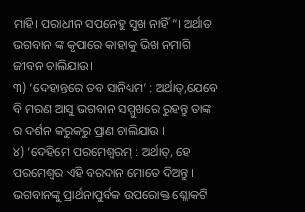ମାହି। ପରାଧୀନ ସପନେହୁ ସୁଖ ନାହିଁ “। ଅର୍ଥାତ ଭଗବାନ ଙ୍କ କୃପାରେ କାହାକୁ ଭିଖ ନମାଗି ଜୀବନ ଚାଲିଯାଉ।
୩) ‘ଦେହାନ୍ତରେ ତବ ସାନିଧ୍ୟମ’ : ଅର୍ଥାତ୍,ଯେବେ ବି ମରଣ ଆସୁ ଭଗବାନ ସମ୍ମୁଖରେ ରୁହନ୍ତୁ ତାଙ୍କ ର ଦର୍ଶନ କରୁକରୁ ପ୍ରାଣ ଚାଲିଯାଉ ।
୪) ‘ଦେହିମେ ପରମେଶ୍ବରମ୍ : ଅର୍ଥାତ୍, ହେ ପରମେଶ୍ଵର ଏହି ବରଦାନ ମୋତେ ଦିଅନ୍ତୁ ।
ଭଗବାନଙ୍କୁ ପ୍ରାର୍ଥନାପୁର୍ବକ ଉପରୋକ୍ତ ଶ୍ଳୋକଟି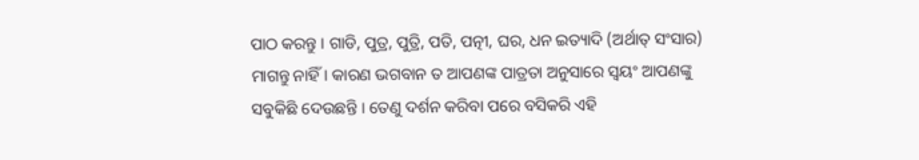ପାଠ କରନ୍ତୁ । ଗାଡି, ପୁତ୍ର, ପୁତ୍ରି, ପତି, ପତ୍ନୀ, ଘର, ଧନ ଇତ୍ୟାଦି (ଅର୍ଥାତ୍ ସଂସାର) ମାଗନ୍ତୁ ନାହିଁ। କାରଣ ଭଗବାନ ତ ଆପଣଙ୍କ ପାତ୍ରତା ଅନୁସାରେ ସ୍ବୟଂ ଆପଣଙ୍କୁ ସବୁକିଛି ଦେଉଛନ୍ତି । ତେଣୁ ଦର୍ଶନ କରିବା ପରେ ବସିକରି ଏହି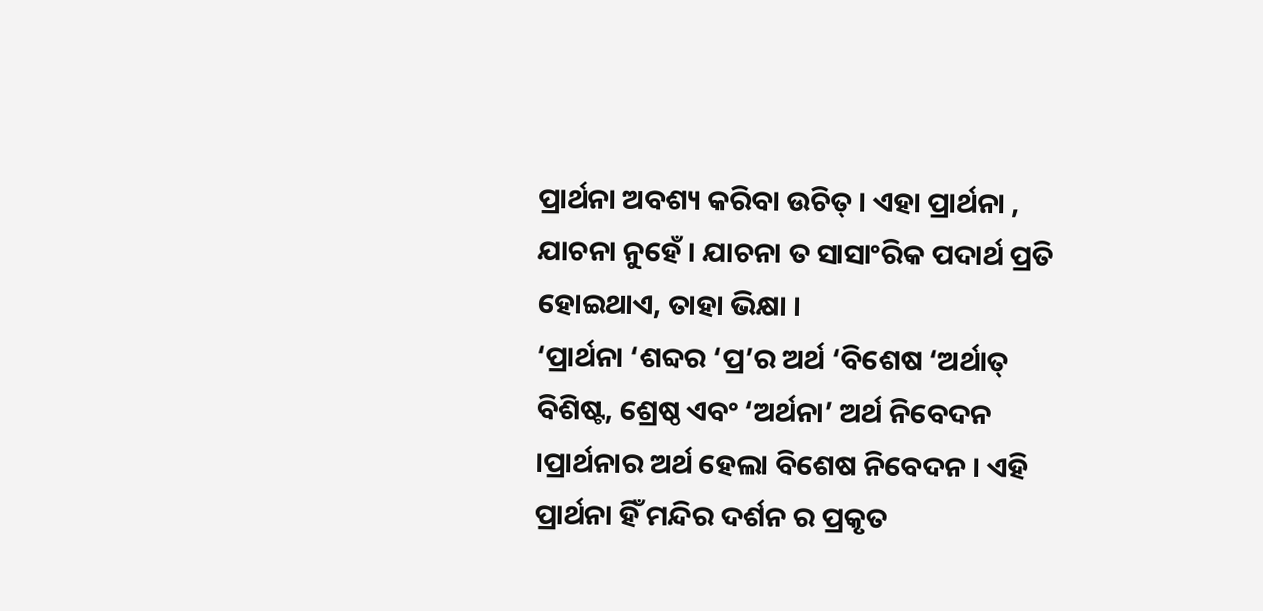ପ୍ରାର୍ଥନା ଅବଶ୍ୟ କରିବା ଉଚିତ୍ । ଏହା ପ୍ରାର୍ଥନା , ଯାଚନା ନୁହେଁ । ଯାଚନା ତ ସାସାଂରିକ ପଦାର୍ଥ ପ୍ରତି ହୋଇଥାଏ, ତାହା ଭିକ୍ଷା ।
‘ପ୍ରାର୍ଥନା ‘ଶବ୍ଦର ‘ପ୍ର’ର ଅର୍ଥ ‘ବିଶେଷ ‘ଅର୍ଥାତ୍ ବିଶିଷ୍ଟ, ଶ୍ରେଷ୍ଠ ଏବଂ ‘ଅର୍ଥନା’ ଅର୍ଥ ନିବେଦନ ।ପ୍ରାର୍ଥନାର ଅର୍ଥ ହେଲା ବିଶେଷ ନିବେଦନ । ଏହି ପ୍ରାର୍ଥନା ହିଁ ମନ୍ଦିର ଦର୍ଶନ ର ପ୍ରକୃତ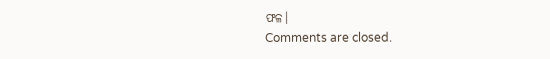ଫଳ।
Comments are closed.